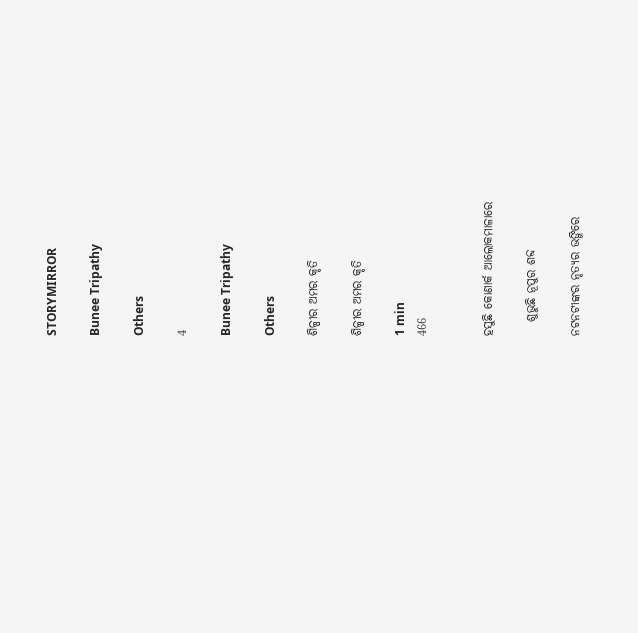STORYMIRROR

Bunee Tripathy

Others

4

Bunee Tripathy

Others

ଶିଳ୍ପୀର ଅମର କୃତି

ଶିଳ୍ପୀର ଅମର କୃତି

1 min
466


ହସୁଛି କୋଣାର୍କ ଆଲୋକମାଳାରେ

   ଶୁଭୁଛି ନୂପୁର ଶବ୍ଦ

ନଟନଟୀଙ୍କର ନୃତ୍ଯର ଭଙ୍ଗିରେ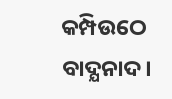କମ୍ପିଉଠେ ବାଦ୍ଯନାଦ।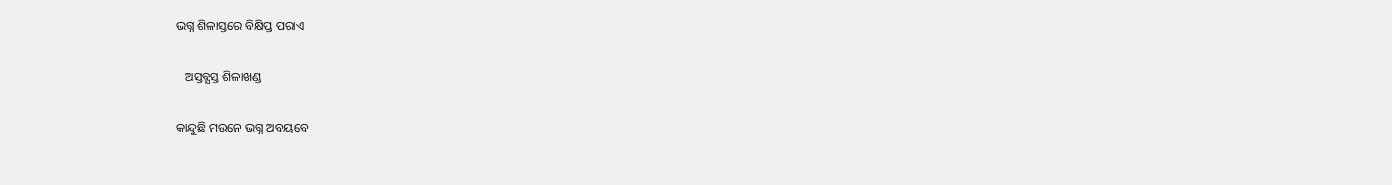ଭଗ୍ନ ଶିଳାସ୍ତରେ ବିକ୍ଷିପ୍ତ ପରାଏ

   ଅସ୍ତବ୍ଯସ୍ତ ଶିଳାଖଣ୍ଡ

କାନ୍ଦୁଛି ମଉନେ ଭଗ୍ନ ଅବୟବେ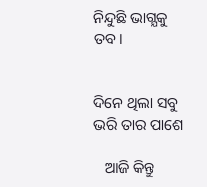ନିନ୍ଦୁଛି ଭାଗ୍ଯକୁ ତବ।


ଦିନେ ଥିଲା ସବୁ ଭରି ତାର ପାଶେ

   ଆଜି କିନ୍ତୁ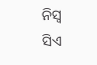ନିସ୍ବ ସିଏ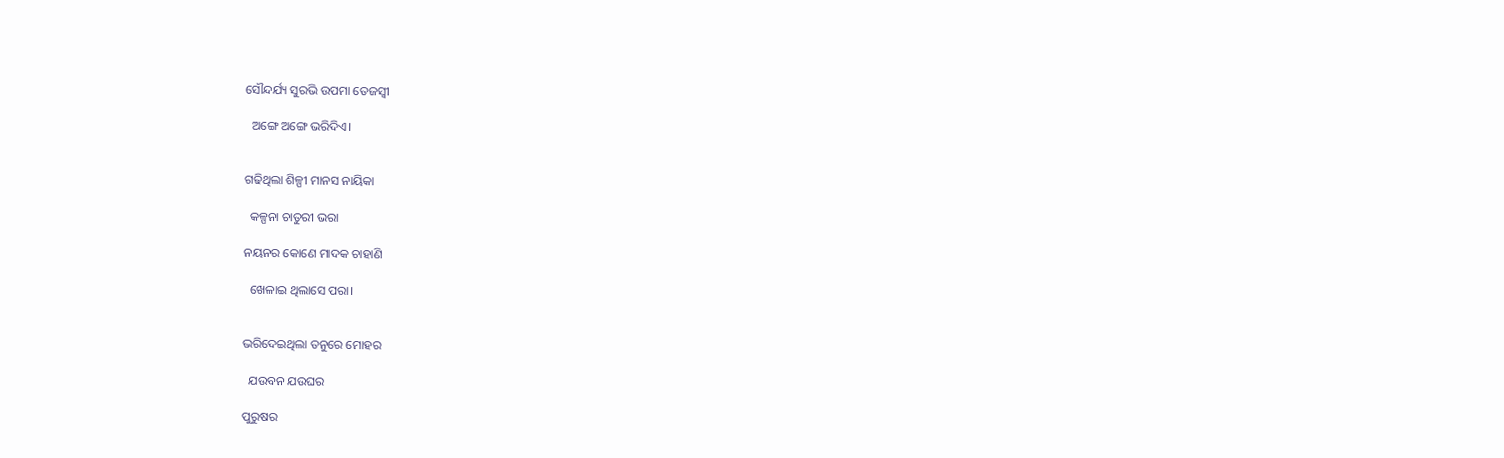ସୌନ୍ଦର୍ଯ୍ୟ ସୁରଭି ଉପମା ତେଜସ୍ଵୀ

  ଅଙ୍ଗେ ଅଙ୍ଗେ ଭରିଦିଏ।


ଗଢିଥିଲା ଶିଳ୍ପୀ ମାନସ ନାୟିକା

  କଳ୍ପନା ଚାତୁରୀ ଭରା

ନୟନର କୋଣେ ମାଦକ ଚାହାଣି

  ଖେଳାଇ ଥିଲାସେ ପରା।


ଭରିଦେଇଥିଲା ତନୁରେ ମୋହର

  ଯଉବନ ଯଉଘର

ପୁରୁଷର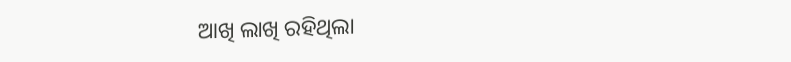ଆଖି ଲାଖି ରହିଥିଲା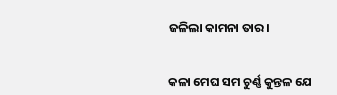ଜଳିଲା କାମନା ତାର।


କଳା ମେଘ ସମ ଚୁର୍ଣ୍ଣ କୁନ୍ତଳ ଯେ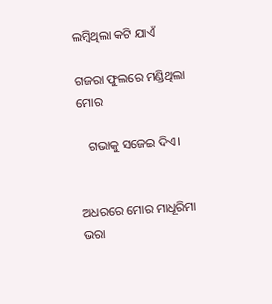ଲମ୍ବିଥିଲା କଟି ଯାଏଁ

ଗଜରା ଫୁଲରେ ମଣ୍ଡିଥିଲା ମୋର

   ଗଭାକୁ ସଜେଇ ଦିଏ।


ଅଧରରେ ମୋର ମାଧୂରିମା ଭରା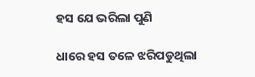ହସ ଯେ ଭରିଲା ପୁଣି

ଧାରେ ହସ ତଳେ ଝରିପଡୁଥିଲା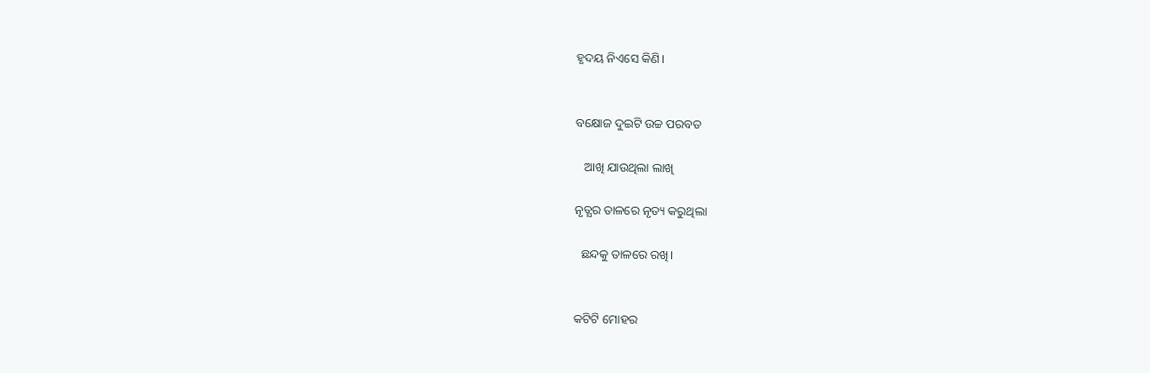ହୃଦୟ ନିଏସେ କିଣି।


ବକ୍ଷୋଜ ଦୁଇଟି ଉଚ୍ଚ ପରବତ

   ଆଖି ଯାଉଥିଲା ଲାଖି

ନୃତ୍ଯର ତାଳରେ ନୃତ୍ୟ କରୁଥିଲା

  ଛନ୍ଦକୁ ତାଳରେ ରଖି।


କଟିଟି ମୋହର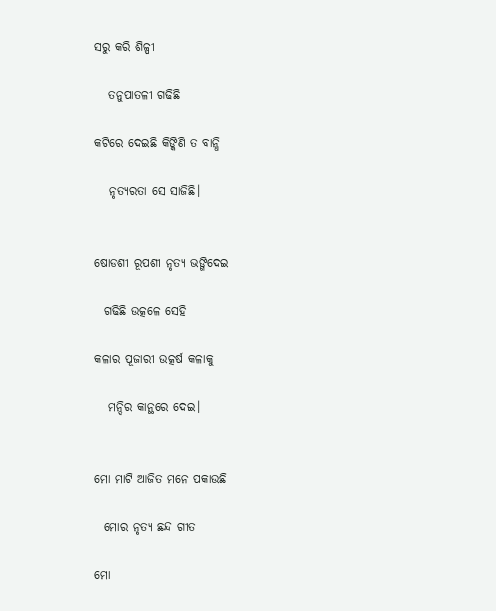ସରୁ କରି ଶିଳ୍ପୀ

   ତନୁପାତଳୀ ଗଢିଛି

କଟିରେ ଦେଇଛି କିଙ୍କିଣି ତ ବାନ୍ଧି

   ନୃତ୍ଯରତା ସେ ସାଜିଛି।


ଷୋଡଶୀ ରୂପଶୀ ନୃତ୍ଯ ଭଙ୍ଗିଦେଇ

  ଗଢିଛି ଉତ୍କଳେ ସେହି

କଳାର ପୂଜାରୀ ଉତ୍କର୍ଷ କଳାକୁ

   ମନ୍ଦିର କାନ୍ଥରେ ଦେଇ।


ମୋ ମାଟି ଆଜିତ ମନେ ପକାଉଛି

  ମୋର ନୃତ୍ୟ ଛନ୍ଦ ଗୀତ

ମୋ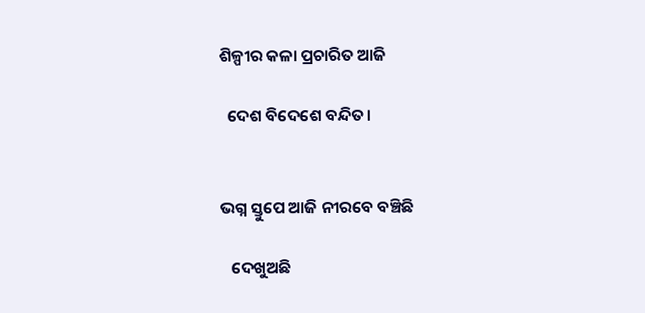ଶିଳ୍ପୀର କଳା ପ୍ରଚାରିତ ଆଜି

  ଦେଶ ବିଦେଶେ ବନ୍ଦିତ।


ଭଗ୍ନ ସ୍ତୁପେ ଆଜି ନୀରବେ ବଞ୍ଚିଛି

   ଦେଖୁଅଛି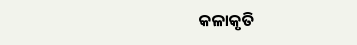କଳାକୃତି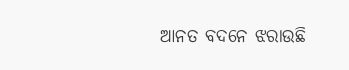ଆନତ ବଦନେ ଝରାଉଛି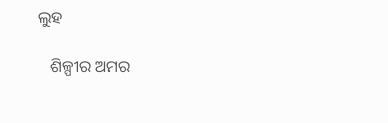ଲୁହ

   ଶିଳ୍ପୀର ଅମର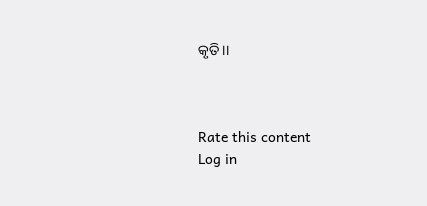କୃତି।।



Rate this content
Log in